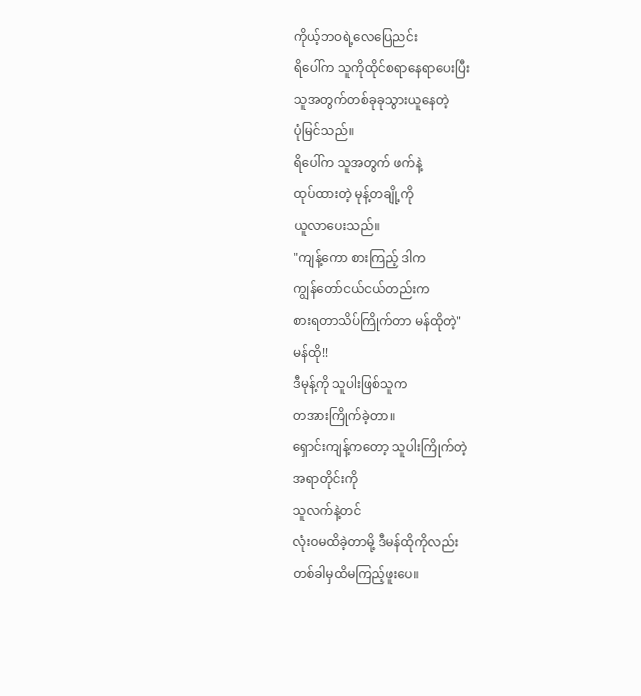ကိုယ့်ဘဝရဲ့လေပြေညင်း
ရိပေါ်က သူကိုထိုင်စရာနေရာပေးပြီး
သူအတွက်တစ်ခုခုသွားယူနေတဲ့
ပုံမြင်သည်။
ရိပေါ်က သူအတွက် ဖက်နဲ့
ထုပ်ထားတဲ့ မုန့်တချို့ကို
ယူလာပေးသည်။
"ကျန့်ကော စားကြည့် ဒါက
ကျွန်တော်ငယ်ငယ်တည်းက
စားရတာသိပ်ကြိုက်တာ မန်ထိုတဲ့"
မန်ထို!!
ဒီမုန့်ကို သူပါးဖြစ်သူက
တအားကြိုက်ခဲ့တာ။
ရှောင်းကျန့်ကတော့ သူပါးကြိုက်တဲ့
အရာတိုင်းကို
သူလက်နဲ့တင်
လုံးဝမထိခဲ့တာမို့ ဒီမန်ထိုကိုလည်း
တစ်ခါမှထိမကြည့်ဖူးပေ။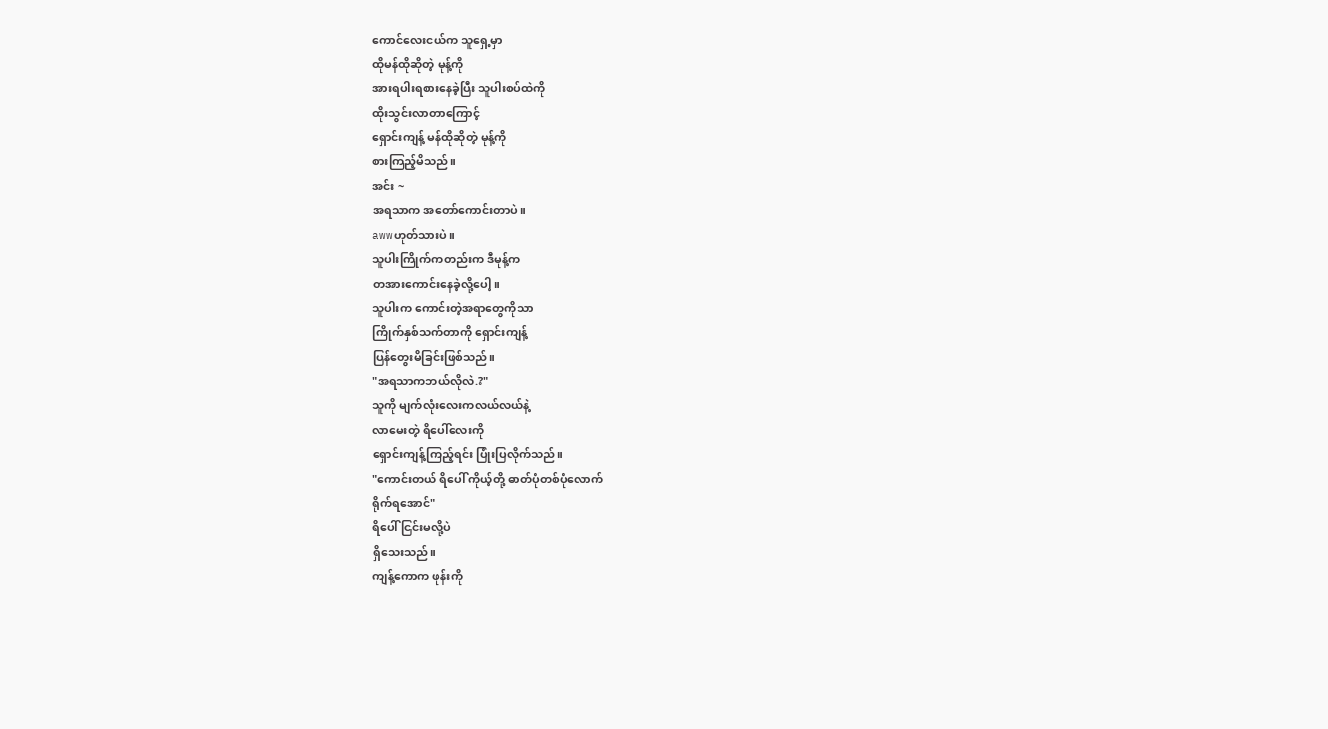ကောင်လေးငယ်က သူရှေ့မှာ
ထိုမန်ထိုဆိုတဲ့ မုန့်ကို
အားရပါးရစားနေခဲ့ပြီး သူပါးစပ်ထဲကို
ထိုးသွင်းလာတာကြောင့်
ရှောင်းကျန့် မန်ထိုဆိုတဲ့ မုန့်ကို
စားကြည့်မိသည်။
အင်း ~
အရသာက အတော်ကောင်းတာပဲ။
awwဟုတ်သားပဲ။
သူပါးကြိုက်ကတည်းက ဒီမုန့်က
တအားကောင်းနေခဲ့လို့ပေါ့။
သူပါးက ကောင်းတဲ့အရာတွေကိုသာ
ကြိုက်နှစ်သက်တာကို ရှောင်းကျန့်
ပြန်တွေးမိခြင်းဖြစ်သည်။
"အရသာကဘယ်လိုလဲ.?"
သူကို မျက်လုံးလေးကလယ်လယ်နဲ့
လာမေးတဲ့ ရိပေါ်လေးကို
ရှောင်းကျန့်ကြည့်ရင်း ပြုံးပြလိုက်သည်။
"ကောင်းတယ် ရိပေါ် ကိုယ့်တို့ ဓာတ်ပုံတစ်ပုံလောက်
ရိုက်ရအောင်"
ရိပေါ် ငြင်းမလို့ပဲ
ရှိသေးသည်။
ကျန့်ကောက ဖုန်းကို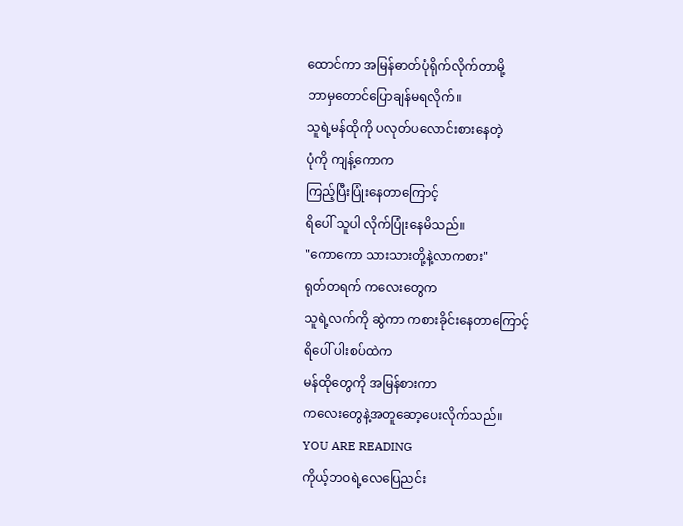ထောင်ကာ အမြန်ဓာတ်ပုံရိုက်လိုက်တာမို့
ဘာမှတောင်ပြောချန်မရလိုက်။
သူရဲ့မန်ထိုကို ပလုတ်ပလောင်းစားနေတဲ့
ပုံကို ကျန့်ကောက
ကြည့်ပြီးပြုံးနေတာကြောင့်
ရိပေါ် သူပါ လိုက်ပြုံးနေမိသည်။
"ကောကော သားသားတို့နဲ့လာကစား"
ရုတ်တရက် ကလေးတွေက
သူရဲ့လက်ကို ဆွဲကာ ကစားခိုင်းနေတာကြောင့်
ရိပေါ် ပါးစပ်ထဲက
မန်ထိုတွေကို အမြန်စားကာ
ကလေးတွေနဲ့အတူဆော့ပေးလိုက်သည်။
YOU ARE READING
ကိုယ့်ဘဝရဲ့လေပြေညင်း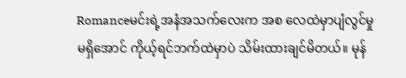Romanceမင်းရဲ့အနံအသက်လေးက အစ လေထဲမှာပျံလွင်မှု မရှိအောင် ကိုယ့်ရင်ဘက်ထဲမှာပဲ သိမ်းထားချင်မိတယ်။ မုန်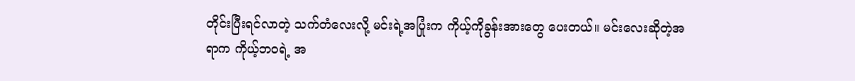တိုင်းပြီးရင်လာတဲ့ သက်တံလေးလို့ မင်းရဲ့အပြုံးက ကိုယ့်ကိုခွန်းအားတွေ ပေးတယ်။ မင်းလေးဆိုတဲ့အရာက ကိုယ့်ဘဝရဲ့ အ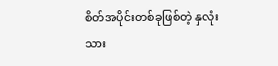စိတ်အပိုင်းတစ်ခုဖြစ်တဲ့ နှလုံးသား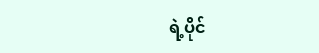ရဲ့ပိုင်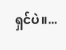ရှင်ပဲ။...